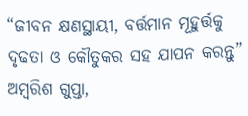“ଜୀବନ କ୍ଷଣସ୍ଥାୟୀ, ବର୍ତ୍ତମାନ ମୂହୁର୍ତ୍ତକୁ ଦୃଢତା ଓ କୌତୁକର ସହ ଯାପନ କରନ୍ତୁ” ଅମ୍ବରିଶ ଗୁପ୍ତା,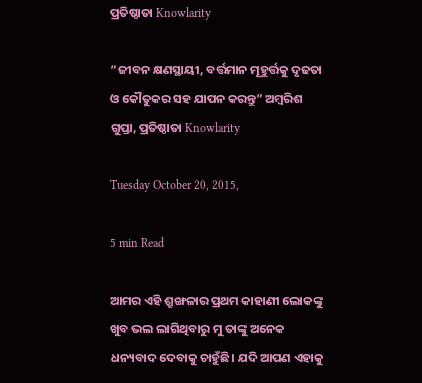ପ୍ରତିଷ୍ଠାତା Knowlarity

“ଜୀବନ କ୍ଷଣସ୍ଥାୟୀ, ବର୍ତ୍ତମାନ ମୂହୁର୍ତ୍ତକୁ ଦୃଢତା ଓ କୌତୁକର ସହ ଯାପନ କରନ୍ତୁ” ଅମ୍ବରିଶ ଗୁପ୍ତା, ପ୍ରତିଷ୍ଠାତା Knowlarity

Tuesday October 20, 2015,

5 min Read

ଆମର ଏହି ଶ୍ରୁଙ୍ଖଳାର ପ୍ରଥମ କାହାଣୀ ଲୋକଙ୍କୁ ଖୁବ ଭଲ ଲାଗିଥିବାରୁ ମୁ ତାଙ୍କୁ ଅନେକ ଧନ୍ୟବାଦ ଦେବାକୁ ଚାହୁଁଛି। ଯଦି ଆପଣ ଏହାକୁ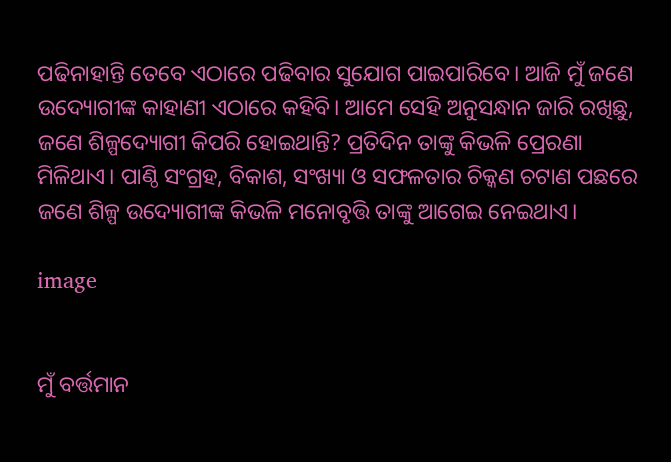ପଢିନାହାନ୍ତି ତେବେ ଏଠାରେ ପଢିବାର ସୁଯୋଗ ପାଇପାରିବେ। ଆଜି ମୁଁ ଜଣେ ଉଦ୍ୟୋଗୀଙ୍କ କାହାଣୀ ଏଠାରେ କହିବି। ଆମେ ସେହି ଅନୁସନ୍ଧାନ ଜାରି ରଖିଛୁ, ଜଣେ ଶିଳ୍ପଦ୍ୟୋଗୀ କିପରି ହୋଇଥାନ୍ତି? ପ୍ରତିଦିନ ତାଙ୍କୁ କିଭଳି ପ୍ରେରଣା ମିଳିଥାଏ। ପାଣ୍ଠି ସଂଗ୍ରହ, ବିକାଶ, ସଂଖ୍ୟା ଓ ସଫଳତାର ଚିକ୍କଣ ଚଟାଣ ପଛରେ ଜଣେ ଶିଳ୍ପ ଉଦ୍ୟୋଗୀଙ୍କ କିଭଳି ମନୋବୃତ୍ତି ତାଙ୍କୁ ଆଗେଇ ନେଇଥାଏ।

image


ମୁଁ ବର୍ତ୍ତମାନ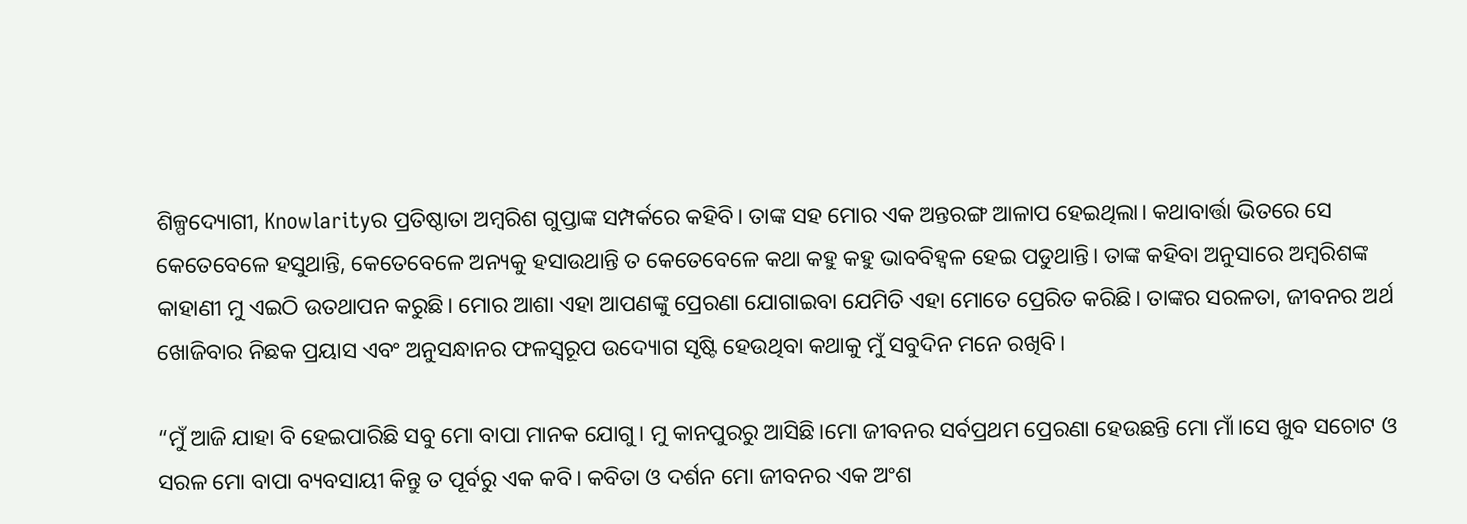ଶିଳ୍ପଦ୍ୟୋଗୀ, Knowlarityର ପ୍ରତିଷ୍ଠାତା ଅମ୍ବରିଶ ଗୁପ୍ତାଙ୍କ ସମ୍ପର୍କରେ କହିବି। ତାଙ୍କ ସହ ମୋର ଏକ ଅନ୍ତରଙ୍ଗ ଆଳାପ ହେଇଥିଲା। କଥାବାର୍ତ୍ତା ଭିତରେ ସେ କେତେବେଳେ ହସୁଥାନ୍ତି, କେତେବେଳେ ଅନ୍ୟକୁ ହସାଉଥାନ୍ତି ତ କେତେବେଳେ କଥା କହୁ କହୁ ଭାବବିହ୍ଵଳ ହେଇ ପଡୁଥାନ୍ତି। ତାଙ୍କ କହିବା ଅନୁସାରେ ଅମ୍ବରିଶଙ୍କ କାହାଣୀ ମୁ ଏଇଠି ଉତଥାପନ କରୁଛି। ମୋର ଆଶା ଏହା ଆପଣଙ୍କୁ ପ୍ରେରଣା ଯୋଗାଇବା ଯେମିତି ଏହା ମୋତେ ପ୍ରେରିତ କରିଛି। ତାଙ୍କର ସରଳତା, ଜୀବନର ଅର୍ଥ ଖୋଜିବାର ନିଛକ ପ୍ରୟାସ ଏବଂ ଅନୁସନ୍ଧାନର ଫଳସ୍ଵରୂପ ଉଦ୍ୟୋଗ ସୃଷ୍ଟି ହେଉଥିବା କଥାକୁ ମୁଁ ସବୁଦିନ ମନେ ରଖିବି।

“ମୁଁ ଆଜି ଯାହା ବି ହେଇପାରିଛି ସବୁ ମୋ ବାପା ମାନକ ଯୋଗୁ। ମୁ କାନପୁରରୁ ଆସିଛି।ମୋ ଜୀବନର ସର୍ବପ୍ରଥମ ପ୍ରେରଣା ହେଉଛନ୍ତି ମୋ ମାଁ।ସେ ଖୁବ ସଚୋଟ ଓ ସରଳ ମୋ ବାପା ବ୍ୟବସାୟୀ କିନ୍ତୁ ତ ପୂର୍ବରୁ ଏକ କବି। କବିତା ଓ ଦର୍ଶନ ମୋ ଜୀବନର ଏକ ଅଂଶ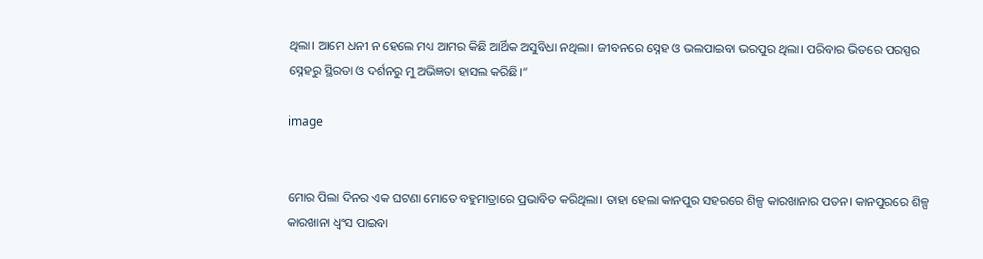ଥିଲା। ଆମେ ଧନୀ ନ ହେଲେ ମଧ୍ୟ ଆମର କିଛି ଆର୍ଥିକ ଅସୁବିଧା ନଥିଲା। ଜୀବନରେ ସ୍ନେହ ଓ ଭଲପାଇବା ଭରପୁର ଥିଲା। ପରିବାର ଭିତରେ ପରସ୍ପର ସ୍ନେହରୁ ସ୍ଥିରତା ଓ ଦର୍ଶନରୁ ମୁ ଅଭିଜ୍ଞତା ହାସଲ କରିଛି।“

image


ମୋର ପିଲା ଦିନର ଏକ ଘଟଣା ମୋତେ ବହୁମାତ୍ରାରେ ପ୍ରଭାବିତ କରିଥିଲା। ତାହା ହେଲା କାନପୁର ସହରରେ ଶିଳ୍ପ କାରଖାନାର ପତନ। କାନପୁରରେ ଶିଳ୍ପ କାରଖାନା ଧ୍ଵଂସ ପାଇବା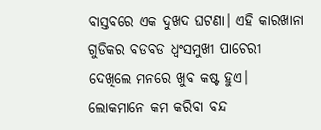ବାସ୍ତବରେ ଏକ ଦୁଖଦ ଘଟଣା। ଏହି କାରଖାନା ଗୁଡିକର ବଡବଡ ଧ୍ଵଂସମୁଖୀ ପାଚେରୀ ଦେଖିଲେ ମନରେ ଖୁବ କଷ୍ଟ ହୁଏ। ଲୋକମାନେ କମ କରିବା ବନ୍ଦ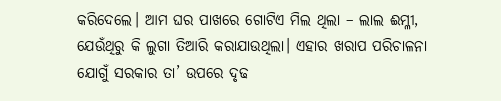କରିଦେଲେ। ଆମ ଘର ପାଖରେ ଗୋଟିଏ ମିଲ ଥିଲା – ଲାଲ ଈମ୍ଳୀ, ଯେଉଁଥିରୁ କି ଲୁଗା ତିଆରି କରାଯାଉଥିଲା। ଏହାର ଖରାପ ପରିଚାଳନା ଯୋଗୁଁ ସରକାର ତା’ ଉପରେ ଦୃଢ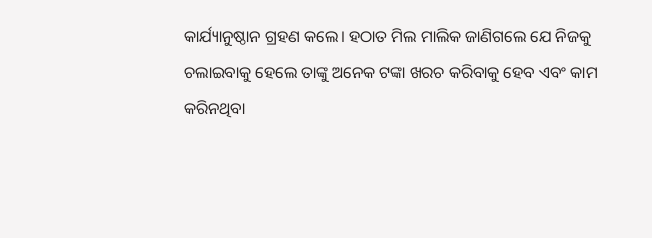କାର୍ଯ୍ୟାନୁଷ୍ଠାନ ଗ୍ରହଣ କଲେ। ହଠାତ ମିଲ ମାଲିକ ଜାଣିଗଲେ ଯେ ନିଜକୁ ଚଲାଇବାକୁ ହେଲେ ତାଙ୍କୁ ଅନେକ ଟଙ୍କା ଖରଚ କରିବାକୁ ହେବ ଏବଂ କାମ କରିନଥିବା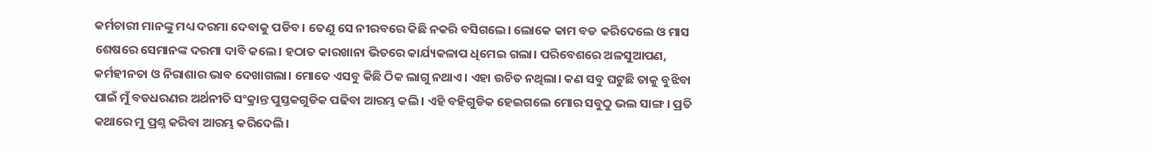କର୍ମଚାରୀ ମାନଙ୍କୁ ମଧ୍ୟ ଦରମା ଦେବାକୁ ପଡିବ। ତେଣୁ ସେ ନୀରବରେ କିଛି ନକରି ବସିଗଲେ। ଲୋକେ କାମ ବଡ କରିଦେଲେ ଓ ମାସ ଶେଷରେ ସେମାନଙ୍କ ଦରମା ଦାବି କଲେ। ହଠାତ କାରଖାନା ଭିତରେ କାର୍ଯ୍ୟକଳାପ ଧିମେଇ ଗଲା। ପରିବେଶରେ ଅଳସୁଆପଣ, କର୍ମହୀନତା ଓ ନିରାଶାର ଭାବ ଦେଖାଗଲା। ମୋତେ ଏସବୁ କିଛି ଠିକ ଲାଗୁ ନଥାଏ। ଏହା ଉଚିତ ନଥିଲା। କଣ ସବୁ ଘଟୁଛି ତାକୁ ବୁଝିବା ପାଇଁ ମୁଁ ବଡଧରଣର ଅର୍ଥନୀତି ସଂକ୍ରାନ୍ତ ପୁସ୍ତକଗୁଡିକ ପଢିବା ଆରମ୍ଭ କଲି। ଏହି ବହିଗୁଡିକ ହେଇଗଲେ ମୋର ସବୁଠୁ ଭଲ ସାଙ୍ଗ। ପ୍ରତି କଥାରେ ମୁ ପ୍ରଶ୍ନ କରିବା ଆରମ୍ଭ କରିଦେଲି।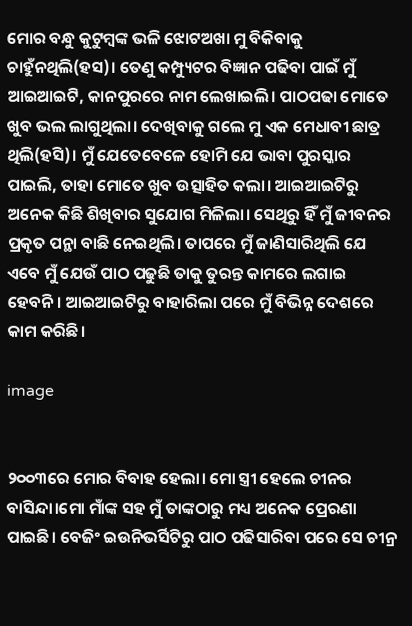ମୋର ବନ୍ଧୁ କୁଟୁମ୍ବଙ୍କ ଭଳି ଝୋଟଅଖା ମୁ ବିକିବାକୁ ଚାହୁଁନଥିଲି(ହସ)। ତେଣୁ କମ୍ପ୍ୟୁଟର ବିଜ୍ଞାନ ପଢିବା ପାଇଁ ମୁଁ ଆଇଆଇଟି, କାନପୁରରେ ନାମ ଲେଖାଇଲି। ପାଠପଢା ମୋତେ ଖୁବ ଭଲ ଲାଗୁଥିଲା। ଦେଖିବାକୁ ଗଲେ ମୁ ଏକ ମେଧାବୀ ଛାତ୍ର ଥିଲି(ହସି)। ମୁଁ ଯେତେବେଳେ ହୋମି ଯେ ଭାବା ପୁରସ୍କାର ପାଇଲି, ତାହା ମୋତେ ଖୁବ ଉତ୍ସାହିତ କଲା। ଆଇଆଇଟିରୁ ଅନେକ କିଛି ଶିଖିବାର ସୁଯୋଗ ମିଳିଲା। ସେଥିରୁ ହିଁ ମୁଁ ଜୀବନର ପ୍ରକୃତ ପନ୍ଥା ବାଛି ନେଇଥିଲି। ତାପରେ ମୁଁ ଜାଣିସାରିଥିଲି ଯେ ଏବେ ମୁଁ ଯେଉଁ ପାଠ ପଢୁଛି ତାକୁ ତୁରନ୍ତ କାମରେ ଲଗାଇ ହେବନି। ଆଇଆଇଟିରୁ ବାହାରିଲା ପରେ ମୁଁ ବିଭିନ୍ନ ଦେଶରେ କାମ କରିଛି।

image


୨୦୦୩ରେ ମୋର ବିବାହ ହେଲା। ମୋ ସ୍ତ୍ରୀ ହେଲେ ଚୀନର ବାସିନ୍ଦା।ମୋ ମାଁଙ୍କ ସହ ମୁଁ ତାଙ୍କଠାରୁ ମଧ୍ୟ ଅନେକ ପ୍ରେରଣା ପାଇଛି। ବେଜିଂ ଇଉନିଭର୍ସିଟିରୁ ପାଠ ପଢିସାରିବା ପରେ ସେ ଚୀନ୍ର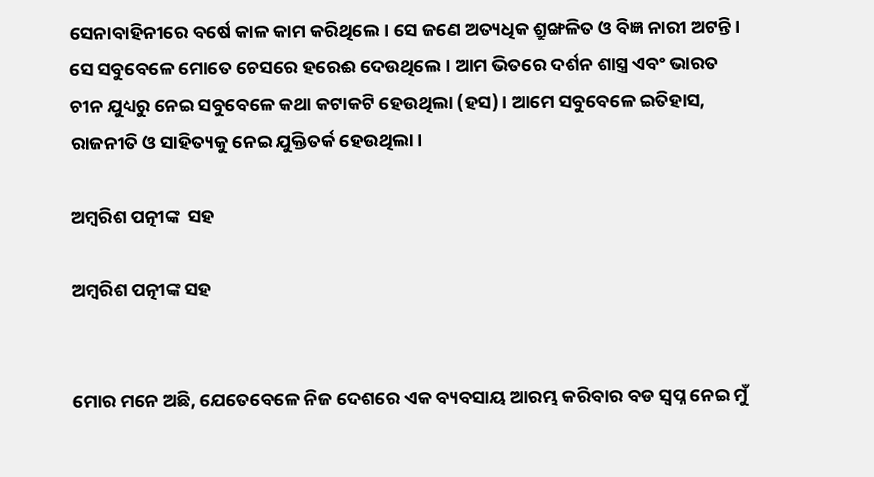ସେନାବାହିନୀରେ ବର୍ଷେ କାଳ କାମ କରିଥିଲେ। ସେ ଜଣେ ଅତ୍ୟଧିକ ଶ୍ରୁଙ୍ଖଳିତ ଓ ବିଜ୍ଞ ନାରୀ ଅଟନ୍ତି। ସେ ସବୁବେଳେ ମୋତେ ଚେସରେ ହରେଈ ଦେଉଥିଲେ। ଆମ ଭିତରେ ଦର୍ଶନ ଶାସ୍ତ୍ର ଏବଂ ଭାରତ ଚୀନ ଯୁଧ୍ୟରୁ ନେଇ ସବୁବେଳେ କଥା କଟାକଟି ହେଉଥିଲା (ହସ)। ଆମେ ସବୁବେଳେ ଇତିହାସ, ରାଜନୀତି ଓ ସାହିତ୍ୟକୁ ନେଇ ଯୁକ୍ତିତର୍କ ହେଉଥିଲା।

ଅମ୍ବରିଶ ପତ୍ନୀଙ୍କ  ସହ

ଅମ୍ବରିଶ ପତ୍ନୀଙ୍କ ସହ


ମୋର ମନେ ଅଛି, ଯେତେବେଳେ ନିଜ ଦେଶରେ ଏକ ବ୍ୟବସାୟ ଆରମ୍ଭ କରିବାର ବଡ ସ୍ଵପ୍ନ ନେଇ ମୁଁ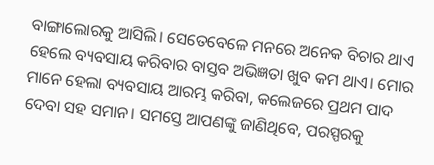ବାଙ୍ଗାଲୋରକୁ ଆସିଲି। ସେତେବେଳେ ମନରେ ଅନେକ ବିଚାର ଥାଏ ହେଲେ ବ୍ୟବସାୟ କରିବାର ବାସ୍ତବ ଅଭିଜ୍ଞତା ଖୁବ କମ ଥାଏ। ମୋର ମାନେ ହେଲା ବ୍ୟବସାୟ ଆରମ୍ଭ କରିବା, କଲେଜରେ ପ୍ରଥମ ପାଦ ଦେବା ସହ ସମାନ। ସମସ୍ତେ ଆପଣଙ୍କୁ ଜାଣିଥିବେ, ପରସ୍ପରକୁ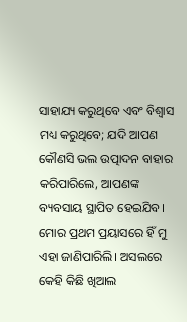ସାହାଯ୍ୟ କରୁଥିବେ ଏବଂ ବିଶ୍ଵାସ ମଧ୍ୟ କରୁଥିବେ; ଯଦି ଆପଣ କୌଣସି ଭଲ ଉତ୍ପାଦନ ବାହାର କରିପାରିଲେ, ଆପଣଙ୍କ ବ୍ୟବସାୟ ସ୍ଥାପିତ ହେଇଯିବ। ମୋର ପ୍ରଥମ ପ୍ରୟାସରେ ହିଁ ମୁ ଏହା ଜାଣିପାରିଲି। ଅସଲରେ କେହି କିଛି ଖିଆଲ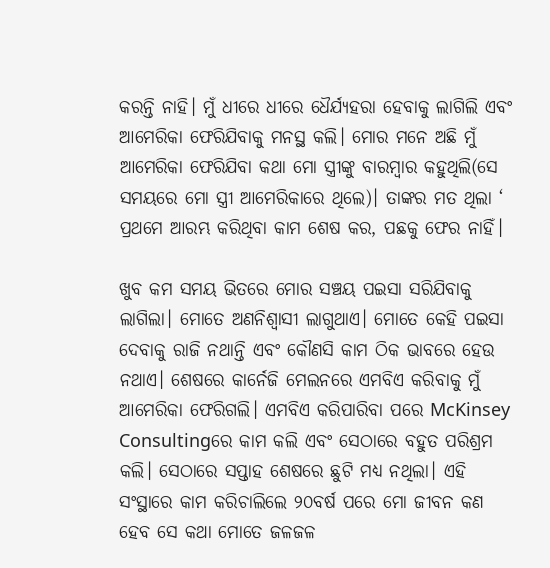କରନ୍ତି ନାହି। ମୁଁ ଧୀରେ ଧୀରେ ଧୈର୍ଯ୍ୟହରା ହେବାକୁ ଲାଗିଲି ଏବଂ ଆମେରିକା ଫେରିଯିବାକୁ ମନସ୍ଥ କଲି। ମୋର ମନେ ଅଛି ମୁଁ ଆମେରିକା ଫେରିଯିବା କଥା ମୋ ସ୍ତ୍ରୀଙ୍କୁ ବାରମ୍ବାର କହୁଥିଲି(ସେ ସମୟରେ ମୋ ସ୍ତ୍ରୀ ଆମେରିକାରେ ଥିଲେ)। ତାଙ୍କର ମତ ଥିଲା ‘ ପ୍ରଥମେ ଆରମ୍ଭ କରିଥିବା କାମ ଶେଷ କର, ପଛକୁ ଫେର ନାହିଁ।

ଖୁବ କମ ସମୟ ଭିତରେ ମୋର ସଞ୍ଚୟ ପଇସା ସରିଯିବାକୁ ଲାଗିଲା। ମୋତେ ଅଣନିଶ୍ଵାସୀ ଲାଗୁଥାଏ। ମୋତେ କେହି ପଇସା ଦେବାକୁ ରାଜି ନଥାନ୍ତି ଏବଂ କୌଣସି କାମ ଠିକ ଭାବରେ ହେଉ ନଥାଏ। ଶେଷରେ କାର୍ନେଜି ମେଲନରେ ଏମବିଏ କରିବାକୁ ମୁଁ ଆମେରିକା ଫେରିଗଲି। ଏମବିଏ କରିପାରିବା ପରେ McKinsey Consultingରେ କାମ କଲି ଏବଂ ସେଠାରେ ବହୁତ ପରିଶ୍ରମ କଲି। ସେଠାରେ ସପ୍ତାହ ଶେଷରେ ଛୁଟି ମଧ୍ୟ ନଥିଲା। ଏହି ସଂସ୍ଥାରେ କାମ କରିଚାଲିଲେ ୨୦ବର୍ଷ ପରେ ମୋ ଜୀବନ କଣ ହେବ ସେ କଥା ମୋତେ ଜଳଜଳ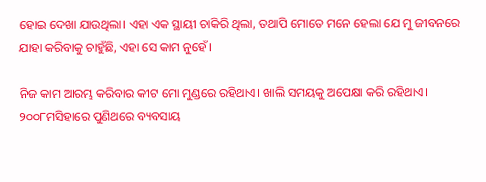ହୋଇ ଦେଖା ଯାଉଥିଲା। ଏହା ଏକ ସ୍ଥାୟୀ ଚାକିରି ଥିଲା, ତଥାପି ମୋତେ ମନେ ହେଲା ଯେ ମୁ ଜୀବନରେ ଯାହା କରିବାକୁ ଚାହୁଁଛି, ଏହା ସେ କାମ ନୁହେଁ।

ନିଜ କାମ ଆରମ୍ଭ କରିବାର କୀଟ ମୋ ମୁଣ୍ଡରେ ରହିଥାଏ। ଖାଲି ସମୟକୁ ଅପେକ୍ଷା କରି ରହିଥାଏ। ୨୦୦୮ମସିହାରେ ପୁଣିଥରେ ବ୍ୟବସାୟ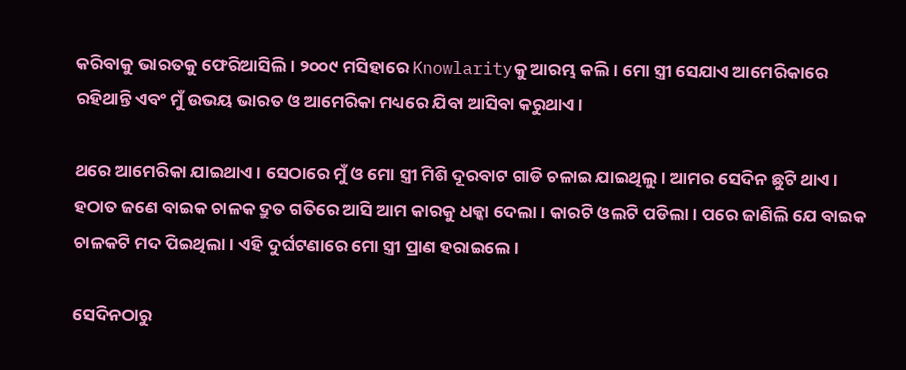କରିବାକୁ ଭାରତକୁ ଫେରିଆସିଲି। ୨୦୦୯ ମସିହାରେ Knowlarityକୁ ଆରମ୍ଭ କଲି। ମୋ ସ୍ତ୍ରୀ ସେଯାଏ ଆମେରିକାରେ ରହିଥାନ୍ତି ଏବଂ ମୁଁ ଉଭୟ ଭାରତ ଓ ଆମେରିକା ମଧ୍ୟରେ ଯିବା ଆସିବା କରୁଥାଏ।

ଥରେ ଆମେରିକା ଯାଇଥାଏ। ସେଠାରେ ମୁଁ ଓ ମୋ ସ୍ତ୍ରୀ ମିଶି ଦୂରବାଟ ଗାଡି ଚଳାଇ ଯାଇଥିଲୁ। ଆମର ସେଦିନ ଛୁଟି ଥାଏ। ହଠାତ ଜଣେ ବାଇକ ଚାଳକ ଦ୍ରୁତ ଗତିରେ ଆସି ଆମ କାରକୁ ଧକ୍କା ଦେଲା। କାରଟି ଓଲଟି ପଡିଲା। ପରେ ଜାଣିଲି ଯେ ବାଇକ ଚାଳକଟି ମଦ ପିଇଥିଲା। ଏହି ଦୁର୍ଘଟଣାରେ ମୋ ସ୍ତ୍ରୀ ପ୍ରାଣ ହରାଇଲେ।

ସେଦିନଠାରୁ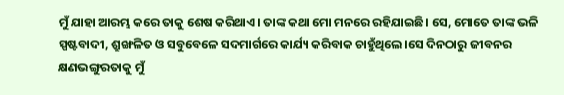ମୁଁ ଯାହା ଆରମ୍ଭ କରେ ତାକୁ ଶେଷ କରିଥାଏ। ତାଙ୍କ କଥା ମୋ ମନରେ ରହିଯାଇଛି। ସେ, ମୋତେ ତାଙ୍କ ଭଳି ସ୍ପଷ୍ଟବାଦୀ, ଶ୍ରୁଙ୍ଖଳିତ ଓ ସବୁବେଳେ ସଦମାର୍ଗରେ କାର୍ଯ୍ୟ କରିବାକ ଚାହୁଁଥିଲେ।ସେ ଦିନଠାରୁ ଜୀବନର କ୍ଷଣଭଙ୍ଗୁରତାକୁ ମୁଁ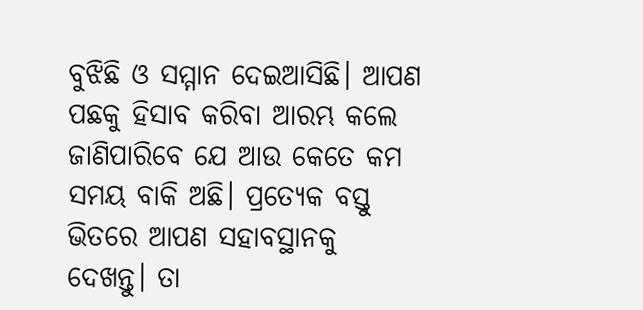ବୁଝିଛି ଓ ସମ୍ମାନ ଦେଇଆସିଛି। ଆପଣ ପଛକୁ ହିସାବ କରିବା ଆରମ୍ଭ କଲେ ଜାଣିପାରିବେ ଯେ ଆଉ କେତେ କମ ସମୟ ବାକି ଅଛି। ପ୍ରତ୍ୟେକ ବସ୍ତୁ ଭିତରେ ଆପଣ ସହାବସ୍ଥାନକୁ ଦେଖନ୍ତୁ। ତା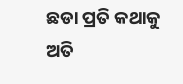ଛଡା ପ୍ରତି କଥାକୁ ଅତି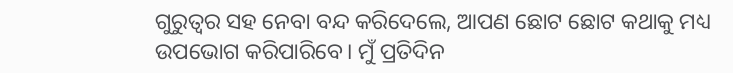ଗୁରୁତ୍ଵର ସହ ନେବା ବନ୍ଦ କରିଦେଲେ, ଆପଣ ଛୋଟ ଛୋଟ କଥାକୁ ମଧ୍ୟ ଉପଭୋଗ କରିପାରିବେ। ମୁଁ ପ୍ରତିଦିନ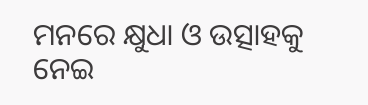ମନରେ କ୍ଷୁଧା ଓ ଉତ୍ସାହକୁ ନେଇ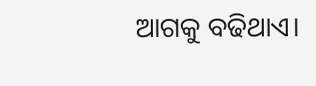ଆଗକୁ ବଢିଥାଏ।